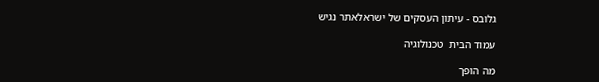גלובס - עיתון העסקים של ישראלאתר נגיש

עמוד הבית  טכנולוגיה

מה הופך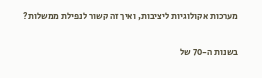מערכות אקולוגיות ליציבות, ואיך זה קשור לנפילת ממשלות?

בשנות ה-70 של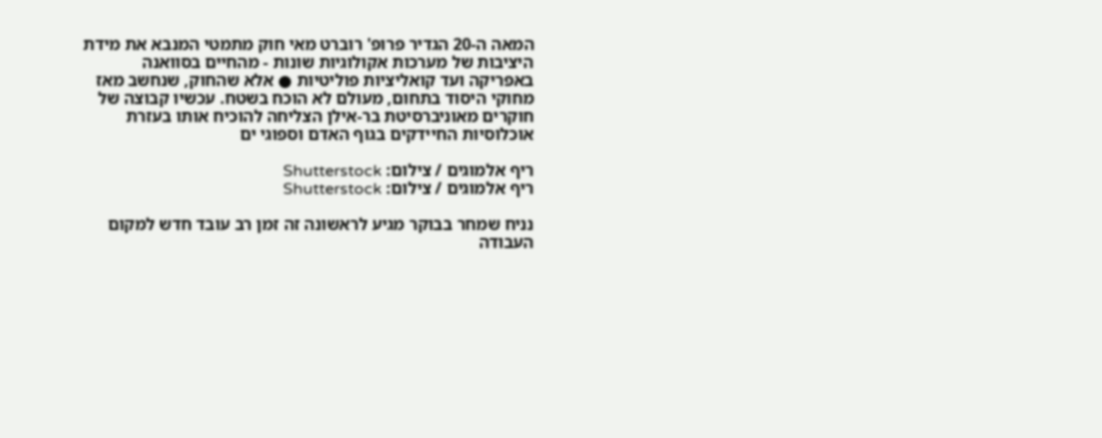המאה ה-20 הגדיר פרופ' רוברט מאי חוק מתמטי המנבא את מידת היציבות של מערכות אקולוגיות שונות - מהחיים בסוואנה באפריקה ועד קואליציות פוליטיות ● אלא שהחוק, שנחשב מאז מחוקי היסוד בתחום, מעולם לא הוכח בשטח. עכשיו קבוצה של חוקרים מאוניברסיטת בר-אילן הצליחה להוכיח אותו בעזרת אוכלוסיות החיידקים בגוף האדם וספוגי ים

ריף אלמוגים / צילום: Shutterstock
ריף אלמוגים / צילום: Shutterstock

נניח שמחר בבוקר מגיע לראשונה זה זמן רב עובד חדש למקום העבודה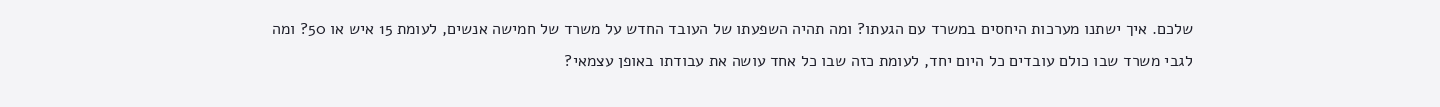שלכם. איך ישתנו מערכות היחסים במשרד עם הגעתו? ומה תהיה השפעתו של העובד החדש על משרד של חמישה אנשים, לעומת 15 איש או 50? ומה לגבי משרד שבו כולם עובדים כל היום יחד, לעומת כזה שבו כל אחד עושה את עבודתו באופן עצמאי?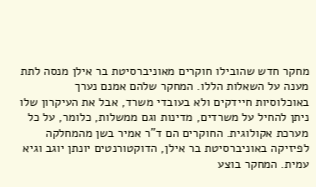מחקר חדש שהובילו חוקרים מאוניברסיטת בר אילן מנסה לתת מענה על השאלות הללו. המחקר שלהם אמנם נערך באוכלוסיות חיידקים ולא בעובדי משרד, אבל את העיקרון שלו ניתן להחיל על משרדים, מדינות וגם ממשלות, כלומר, על כל מערכת אקולוגית. החוקרים הם ד"ר אמיר בשן מהמחלקה לפיזיקה באוניברסיטת בר אילן, הדוקטורנטים יונתן יוגב וגיא עמית. המחקר בוצע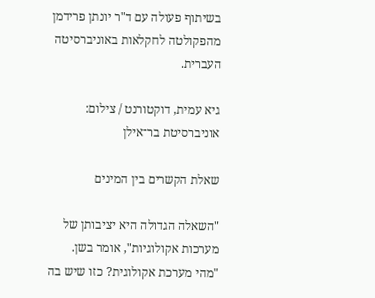בשיתוף פעולה עם ד"ר יונתן פרידמן מהפקולטה לחקלאות באוניברסיטה העברית.

גיא עמית, דוקטורנט / צילום: אוניברסיטת בר־אילן

שאלת הקשרים בין המינים

"השאלה הגדולה היא יציבותן של מערכות אקולוגיות", אומר בשן. "מהי מערכת אקולוגית? כזו שיש בה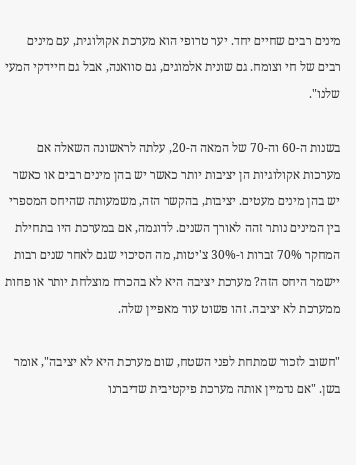מינים רבים שחיים יחד. יער טרופי הוא מערכת אקולוגית, עם מינים רבים של חי וצומח. גם שונית אלמוגים, גם סוואנה, אבל גם חיידקי המעי שלנו".

בשנות ה-60 וה-70 של המאה ה-20, עלתה לראשונה השאלה אם מערכות אקולוגיות הן יציבות יותר כאשר יש בהן מינים רבים או כאשר יש בהן מינים מעטים. יציבות, בהקשר הזה, משמעותה שהיחס המספרי בין המינים נותר זהה לאורך השנים. לדוגמה, אם במערכת היו בתחילת המחקר 70% זברות ו-30% צ'יטות, מה הסיכוי שגם לאחר שנים רבות יישמר היחס הזה? מערכת יציבה היא לא בהכרח מוצלחת יותר או פחות ממערכת לא יציבה. זהו פשוט עוד מאפיין שלה.

"חשוב לזכור שמתחת לפני השטח, שום מערכת היא לא יציבה", אומר בשן. "אם נדמיין אותה מערכת פיקטיבית שדיברנו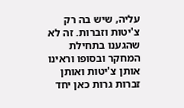עליה, שיש בה רק צ'יטות וזברות. זה לא שהגענו בתחילת המחקר ובסופו וראינו אותן צ'יטות ואותן זברות גרות כאן יחד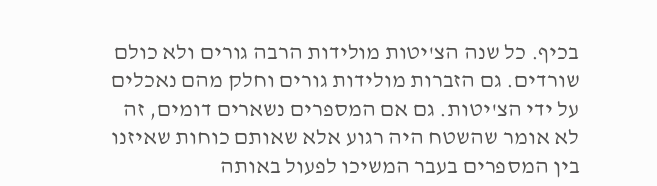בכיף. כל שנה הצ'יטות מולידות הרבה גורים ולא כולם שורדים. גם הזברות מולידות גורים וחלק מהם נאכלים על ידי הצ'יטות. גם אם המספרים נשארים דומים, זה לא אומר שהשטח היה רגוע אלא שאותם כוחות שאיזנו בין המספרים בעבר המשיכו לפעול באותה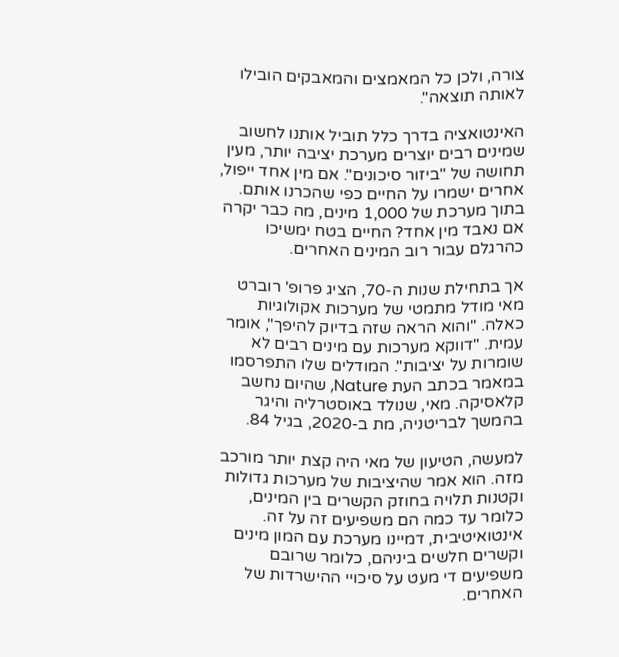צורה, ולכן כל המאמצים והמאבקים הובילו לאותה תוצאה".

האינטואציה בדרך כלל תוביל אותנו לחשוב שמינים רבים יוצרים מערכת יציבה יותר, מעין תחושה של "ביזור סיכונים". אם מין אחד ייפול, אחרים ישמרו על החיים כפי שהכרנו אותם. בתוך מערכת של 1,000 מינים, מה כבר יקרה אם נאבד מין אחד? החיים בטח ימשיכו כהרגלם עבור רוב המינים האחרים.

אך בתחילת שנות ה-70, הציג פרופ' רוברט מאי מודל מתמטי של מערכות אקולוגיות כאלה. "והוא הראה שזה בדיוק להיפך", אומר עמית. "דווקא מערכות עם מינים רבים לא שומרות על יציבות". המודלים שלו התפרסמו במאמר בכתב העת Nature, שהיום נחשב קלאסיקה. מאי, שנולד באוסטרליה והיגר בהמשך לבריטניה, מת ב-2020, בגיל 84.

למעשה, הטיעון של מאי היה קצת יותר מורכב מזה. הוא אמר שהיציבות של מערכות גדולות וקטנות תלויה בחוזק הקשרים בין המינים, כלומר עד כמה הם משפיעים זה על זה. אינטואיטיבית, דמיינו מערכת עם המון מינים וקשרים חלשים ביניהם, כלומר שרובם משפיעים די מעט על סיכויי ההישרדות של האחרים.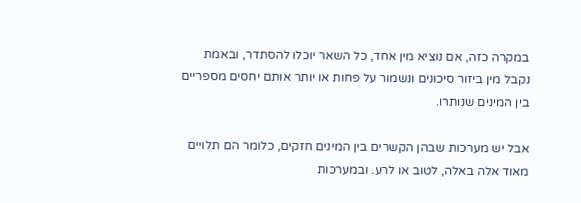במקרה כזה, אם נוציא מין אחד, כל השאר יוכלו להסתדר, ובאמת נקבל מין ביזור סיכונים ונשמור על פחות או יותר אותם יחסים מספריים בין המינים שנותרו.

אבל יש מערכות שבהן הקשרים בין המינים חזקים, כלומר הם תלויים מאוד אלה באלה, לטוב או לרע. ובמערכות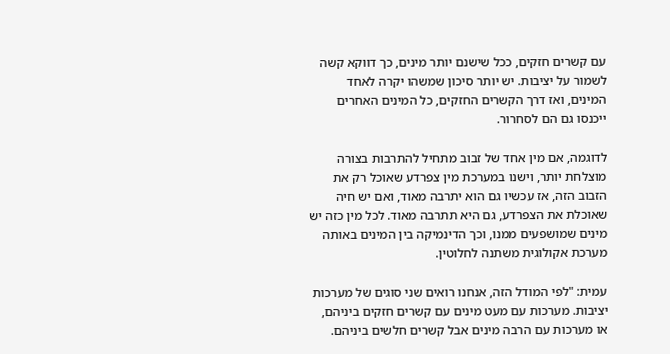עם קשרים חזקים, ככל שישנם יותר מינים, כך דווקא קשה לשמור על יציבות. יש יותר סיכון שמשהו יקרה לאחד המינים, ואז דרך הקשרים החזקים, כל המינים האחרים ייכנסו גם הם לסחרור.

לדוגמה, אם מין אחד של זבוב מתחיל להתרבות בצורה מוצלחת יותר, וישנו במערכת מין צפרדע שאוכל רק את הזבוב הזה, אז עכשיו גם הוא יתרבה מאוד, ואם יש חיה שאוכלת את הצפרדע, גם היא תתרבה מאוד. לכל מין כזה יש מינים שמושפעים ממנו, וכך הדינמיקה בין המינים באותה מערכת אקולוגית משתנה לחלוטין.

עמית: "לפי המודל הזה, אנחנו רואים שני סוגים של מערכות יציבות. מערכות עם מעט מינים עם קשרים חזקים ביניהם, או מערכות עם הרבה מינים אבל קשרים חלשים ביניהם.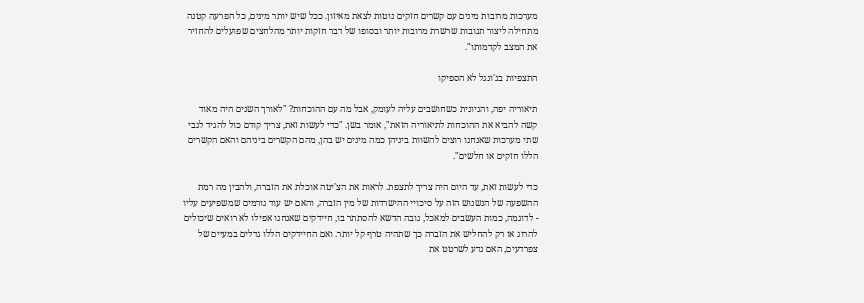מערכות מרובות מינים עם קשרים חזקים נוטות לצאת מאיזון. ככל שיש יותר מינים, כל הפרעה קטנה מתחילה ליצור תגובות שרשרת מרובות יותר ובסופו של דבר חזקות יותר מהלחצים שפועלים להחזיר את המצב לקדמותו".

התצפיות בג'ונגל לא הספיקו

תיאוריה יפה, והגיונית כשחושבים עליה לעומק, אבל מה עם ההוכחות? "לאורך השנים היה מאוד קשה להביא את ההוכחות לתיאוריה הזאת", אומר בשן. "כדי לעשות זאת, צריך קודם כול להגיד לגבי שתי מערכות שאנחנו רוצים להשוות ביניהן כמה מינים יש בהן, מהם הקשרים ביניהם והאם הקשרים הללו חזקים או חלשים".

כדי לעשות זאת, עד היום היה צריך לתצפת. לראות את הצ'יטה אוכלת את הזברה, ולהבין מה רמת ההשפעה של הנשנוש הזה על סיכויי ההישרדות של מין הזברה, והאם יש עוד גורמים שמשפיעים עליו - לדוגמה, כמות העשבים למאכל, גובה הדשא להסתתר בו, חיידקים שאנחנו אפילו לא רואים שיכולים להרוג או רק להחליש את הזברה כך שתהיה טרף קל יותר. ואם החיידקים הללו גדלים במעיים של צפרדעים, האם נדע לשרטט את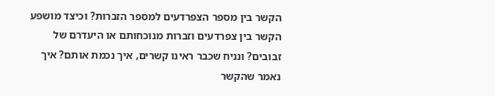הקשר בין מספר הצפרדעים למספר הזברות? וכיצד מושפע הקשר בין צפרדעים וזברות מנוכחותם או היעדרם של זבובים? ונניח שכבר ראינו קשרים, איך נכמת אותם? איך נאמר שהקשר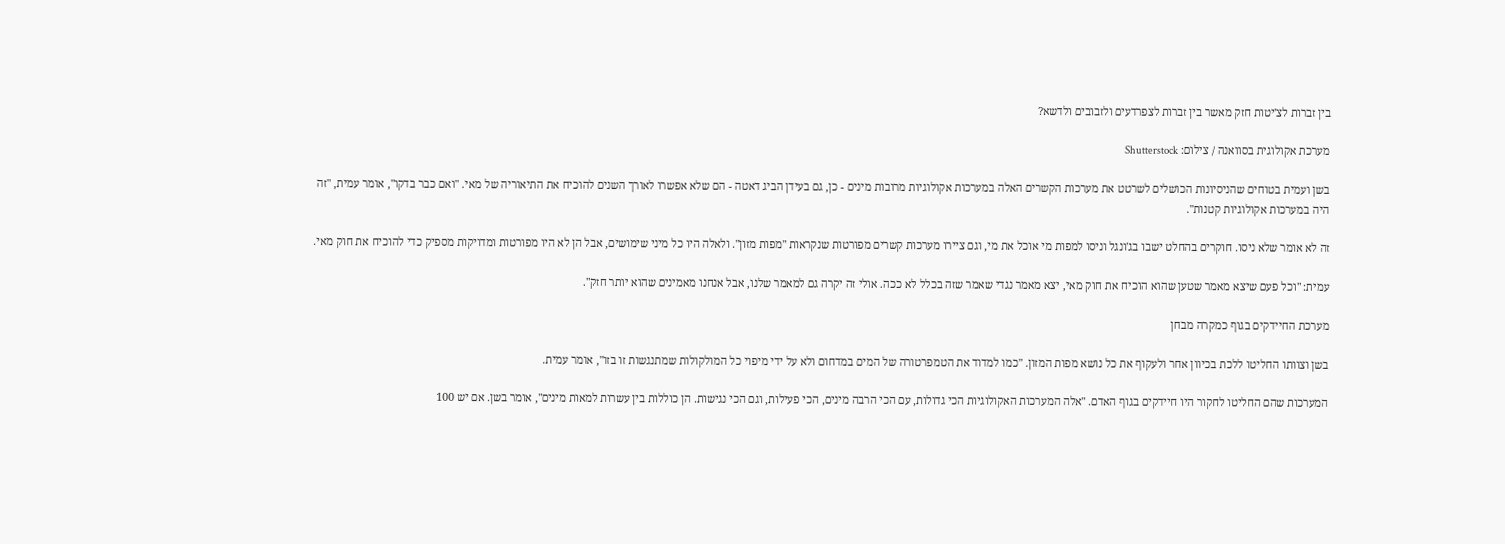בין זברות לצ'יטות חזק מאשר בין זברות לצפרדעים ולזבובים ולדשא?

מערכת אקולוגית בסוואנה / צילום: Shutterstock

בשן ועמית בטוחים שהניסיונות הכושלים לשרטט את מערכות הקשרים האלה במערכות אקולוגיות מרובות מינים - כן, גם בעידן הביג דאטה - הם שלא אפשרו לאורך השנים להוכיח את התיאוריה של מאי. "ואם כבר בדקו", אומר עמית, "זה היה במערכות אקולוגיות קטנות".

זה לא אומר שלא ניסו. חוקרים בהחלט ישבו בג'ונגל וניסו למפות מי אוכל את מי, וגם ציירו מערכות קשרים מפורטות שנקראות "מפות מזון". ולאלה היו כל מיני שימושים, אבל הן לא היו מפורטות ומדויקות מספיק כדי להוכיח את חוק מאי.

עמית: "וכל פעם שיצא מאמר שטען שהוא הוכיח את חוק מאי, יצא מאמר נגדי שאמר שזה בכלל לא ככה. אולי זה יקרה גם למאמר שלנו, אבל אנחנו מאמינים שהוא יותר חזק".

מערכת החיידקים בגוף כמקרה מבחן

בשן וצוותו החליטו ללכת בכיוון אחר ולעקוף את כל נושא מפות המזון. "כמו למדוד את הטמפרטורה של המים במדחום ולא על ידי מיפוי כל המולקולות שמתנגשות זו בזו", אומר עמית.

המערכות שהם החליטו לחקור היו חיידקים בגוף האדם. "אלה המערכות האקולוגיות הכי גדולות, עם הכי הרבה מינים, הכי פעילות, וגם הכי נגישות. הן כוללות בין עשרות למאות מינים", אומר בשן. אם יש 100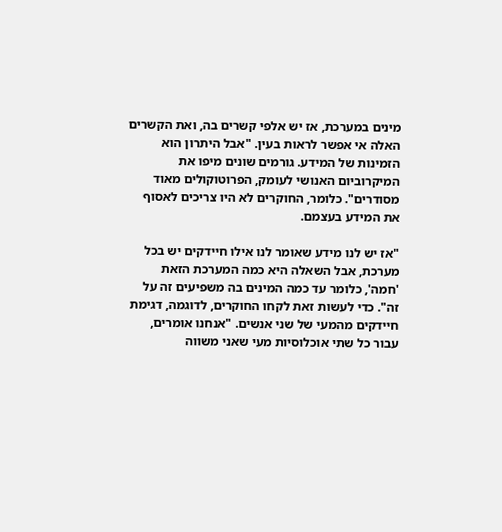מינים במערכת, אז יש אלפי קשרים בה, ואת הקשרים האלה אי אפשר לראות בעין. "אבל היתרון הוא הזמינות של המידע. גורמים שונים מיפו את המיקרוביום האנושי לעומק, הפרוטוקולים מאוד מסודרים". כלומר, החוקרים לא היו צריכים לאסוף את המידע בעצמם.

"אז יש לנו מידע שאומר לנו אילו חיידקים יש בכל מערכת, אבל השאלה היא כמה המערכת הזאת 'חמה', כלומר עד כמה המינים בה משפיעים זה על זה". כדי לעשות זאת לקחו החוקרים, לדוגמה, דגימת חיידקים מהמעי של שני אנשים. "אנחנו אומרים, עבור כל שתי אוכלוסיות מעי שאני משווה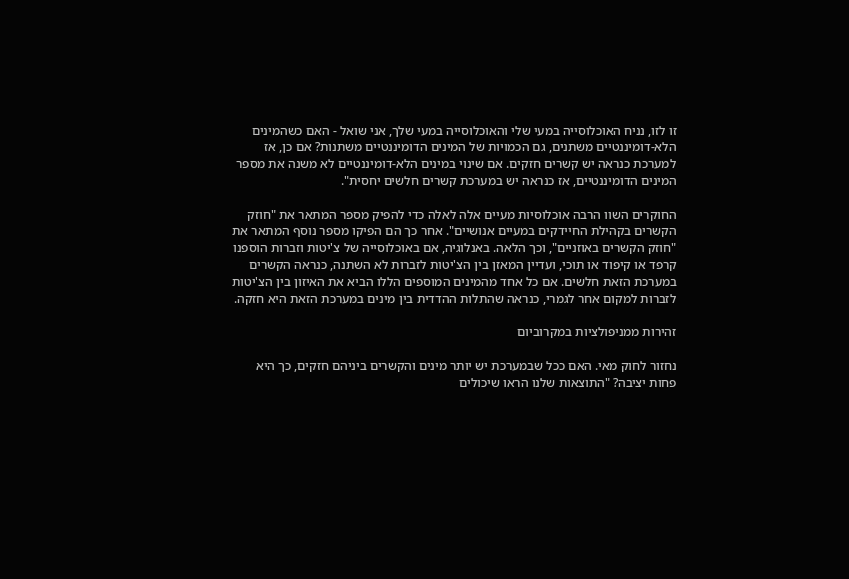זו לזו, נניח האוכלוסייה במעי שלי והאוכלוסייה במעי שלך, אני שואל - האם כשהמינים הלא-דומיננטיים משתנים, גם הכמויות של המינים הדומיננטיים משתנות? אם כן, אז למערכת כנראה יש קשרים חזקים. אם שינוי במינים הלא-דומיננטיים לא משנה את מספר המינים הדומיננטיים, אז כנראה יש במערכת קשרים חלשים יחסית".

החוקרים השוו הרבה אוכלוסיות מעיים אלה לאלה כדי להפיק מספר המתאר את "חוזק הקשרים בקהילת החיידקים במעיים אנושיים". אחר כך הם הפיקו מספר נוסף המתאר את "חוזק הקשרים באוזניים", וכך הלאה. באנלוגיה, אם באוכלוסייה של צ'יטות וזברות הוספנו קרפד או קיפוד או תוכי, ועדיין המאזן בין הצ'יטות לזברות לא השתנה, כנראה הקשרים במערכת הזאת חלשים. אם כל אחד מהמינים המוספים הללו הביא את האיזון בין הצ'יטות לזברות למקום אחר לגמרי, כנראה שהתלות ההדדית בין מינים במערכת הזאת היא חזקה.

זהירות ממניפולציות במקרוביום

נחזור לחוק מאי. האם ככל שבמערכת יש יותר מינים והקשרים ביניהם חזקים, כך היא פחות יציבה? "התוצאות שלנו הראו שיכולים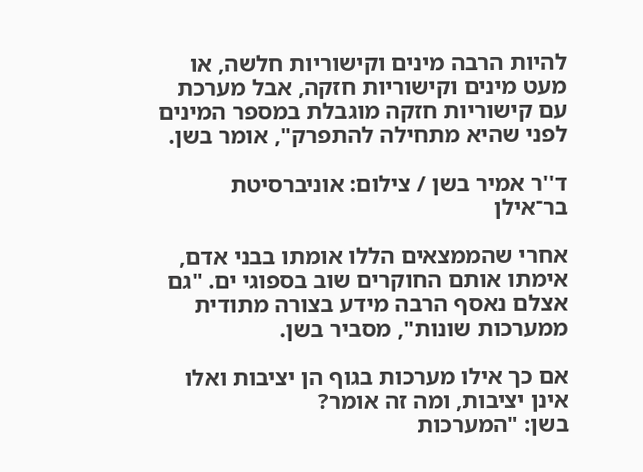להיות הרבה מינים וקישוריות חלשה, או מעט מינים וקישוריות חזקה, אבל מערכת עם קישוריות חזקה מוגבלת במספר המינים לפני שהיא מתחילה להתפרק", אומר בשן.

ד''ר אמיר בשן / צילום: אוניברסיטת בר־אילן

אחרי שהממצאים הללו אומתו בבני אדם, אימתו אותם החוקרים שוב בספוגי ים. "גם אצלם נאסף הרבה מידע בצורה מתודית ממערכות שונות", מסביר בשן.

אם כך אילו מערכות בגוף הן יציבות ואלו אינן יציבות, ומה זה אומר?
בשן: "המערכות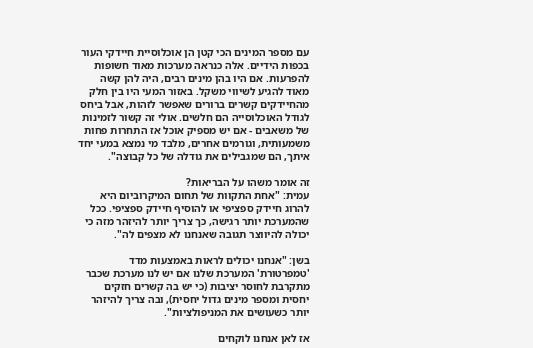עם מספר המינים הכי קטן הן אוכלוסיית חיידקי העור בכפות הידיים. אלה כנראה מערכות מאוד חשופות להפרעות. אם היו בהן מינים רבים, היה להן קשה מאוד להגיע לשיווי משקל. באזור המעי היו בין חלק מהחיידקים קשרים ברורים שאפשר לזהות, אבל ביחס לגודל האוכלוסייה הם חלשים. אולי זה קשור לזמינות של משאבים - אם יש מספיק אוכל אז התחרות פחות משמעותית, וגורמים אחרים, מלבד מי נמצא במעי יחד איתך, הם שמגבילים את גודלה של כל קבוצה".

זה אומר משהו על הבריאות?
עמית: "אחת התקוות של תחום המיקרוביום היא להרוג חיידק ספציפי או להוסיף חיידק ספציפי. ככל שהמערכת יותר רגישה, כך צריך יותר להיזהר מזה כי יכולה להיווצר תגובה שאנחנו לא מצפים לה".

בשן: "אנחנו יכולים לראות באמצעות מדד 'טמפרטורת' המערכת שלנו אם יש לנו מערכת שכבר מתקרבת לחוסר יציבות (כי יש בה קשרים חזקים יחסית ומספר מינים גדול יחסית), ובה צריך להיזהר יותר כשעושים את המניפולציות".

אז לאן אנחנו לוקחים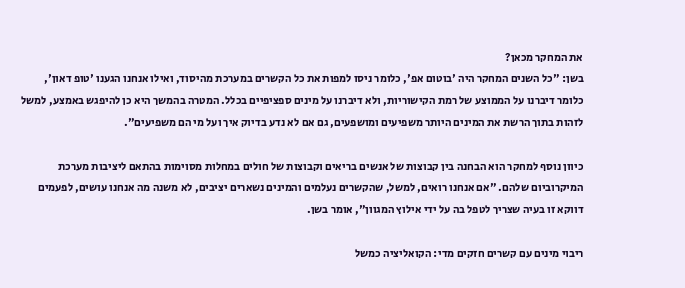את המחקר מכאן?
בשן: "כל השנים המחקר היה 'בוטום אפ', כלומר ניסו למפות את כל הקשרים במערכת מהיסוד, ואילו אנחנו הגענו 'טופ דאון', כלומר דיברנו על הממוצע של רמת הקישוריות, ולא דיברנו על מינים ספציפיים בכלל. המטרה בהמשך היא כן להיפגש באמצע, למשל לזהות בתוך הרשת את המינים היותר משפיעים ומושפעים, גם אם לא נדע בדיוק איך ועל מי הם משפיעים".

כיוון נוסף למחקר הוא הבחנה בין קבוצות של אנשים בריאים וקבוצות של חולים במחלות מסוימות בהתאם ליציבות מערכת המיקרוביום שלהם. "אם אנחנו רואים, למשל, שהקשרים נעלמים והמינים נשארים יציבים, לא משנה מה אנחנו עושים, לפעמים דווקא זו בעיה שצריך לטפל בה על ידי אילוץ המגוון", אומר בשן.

ריבוי מינים עם קשרים חזקים מדי: הקואליציה כמשל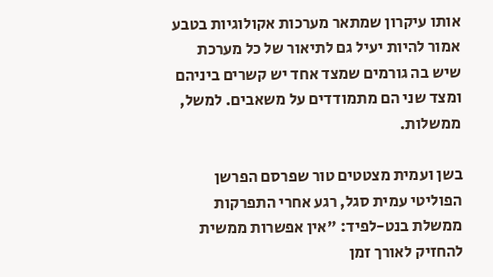אותו עיקרון שמתאר מערכות אקולוגיות בטבע אמור להיות יעיל גם לתיאור של כל מערכת שיש בה גורמים שמצד אחד יש קשרים ביניהם ומצד שני הם מתמודדים על משאבים. למשל, ממשלות.

בשן ועמית מצטטים טור שפרסם הפרשן הפוליטי עמית סגל, רגע אחרי התפרקות ממשלת בנט-לפיד: "אין אפשרות ממשית להחזיק לאורך זמן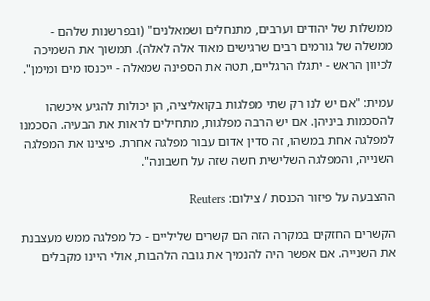ממשלות של יהודים וערבים, מתנחלים ושמאלנים" (ובפרשנות שלהם - ממשלה של גורמים רבים שרגישים מאוד אלה לאלה). תמשוך את השמיכה לכיוון הראש - יתגלו הרגליים, תטה את הספינה שמאלה - ייכנסו מים ומימן".

עמית: "אם יש לנו רק שתי מפלגות בקואליציה, הן יכולות להגיע איכשהו להסכמות ביניהן. אם יש הרבה מפלגות, מתחילים לראות את הבעיה. הסכמנו למפלגה אחת במשהו, זה סדין אדום עבור מפלגה אחרת. פיצינו את המפלגה השנייה, והמפלגה השלישית חשה שזה על חשבונה".

ההצבעה על פיזור הכנסת / צילום: Reuters

הקשרים החזקים במקרה הזה הם קשרים שליליים - כל מפלגה ממש מעצבנת את השנייה. אם אפשר היה להנמיך את גובה הלהבות, אולי היינו מקבלים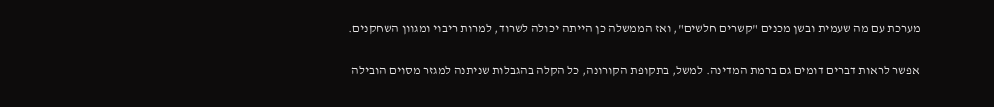מערכת עם מה שעמית ובשן מכנים "קשרים חלשים", ואז הממשלה כן הייתה יכולה לשרוד, למרות ריבוי ומגוון השחקנים.

אפשר לראות דברים דומים גם ברמת המדינה. למשל, בתקופת הקורונה, כל הקלה בהגבלות שניתנה למגזר מסוים הובילה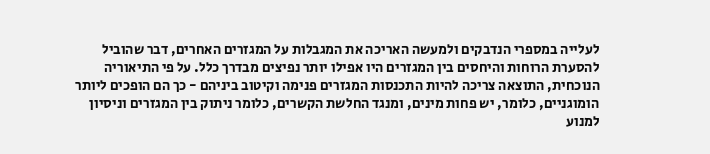לעלייה במספרי הנדבקים ולמעשה האריכה את המגבלות על המגזרים האחרים, דבר שהוביל להסערת הרוחות והיחסים בין המגזרים היו אפילו יותר נפיצים מבדרך כלל. על פי התיאוריה הנוכחית, התוצאה צריכה להיות התכנסות המגזרים פנימה וקיטוב ביניהם - כך הם הופכים ליותר הומוגניים, כלומר, יש פחות מינים, ומנגד החלשת הקשרים, כלומר ניתוק בין המגזרים וניסיון למנוע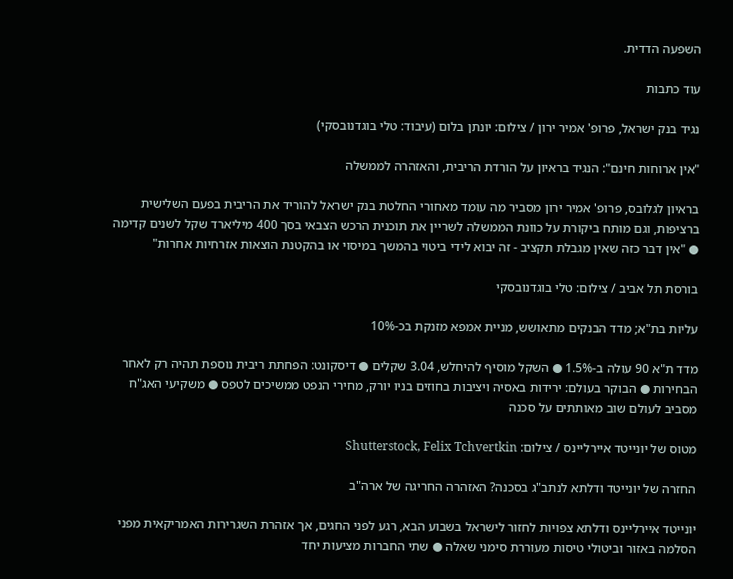השפעה הדדית.

עוד כתבות

נגיד בנק ישראל, פרופ' אמיר ירון / צילום: יונתן בלום (עיבוד: טלי בוגדנובסקי)

"אין ארוחות חינם": הנגיד בראיון על הורדת הריבית, והאזהרה לממשלה

בראיון לגלובס, פרופ' אמיר ירון מסביר מה עומד מאחורי החלטת בנק ישראל להוריד את הריבית בפעם השלישית ברציפות, וגם מותח ביקורת על כוונת הממשלה לשריין את תוכנית הרכש הצבאי בסך 400 מיליארד שקל לשנים קדימה ● "אין דבר כזה שאין מגבלת תקציב - זה יבוא לידי ביטוי בהמשך במיסוי או בהקטנת הוצאות אזרחיות אחרות"

בורסת תל אביב / צילום: טלי בוגדנובסקי

עליות בת"א; מדד הבנקים מתאושש, מניית אמפא מזנקת בכ-10%

מדד ת"א 90 עולה ב-1.5% ● השקל מוסיף להיחלש, 3.04 שקלים ● דיסקונט: הפחתת ריבית נוספת תהיה רק לאחר הבחירות ● הבוקר בעולם: ירידות באסיה ויציבות בחוזים בניו יורק, מחירי הנפט ממשיכים לטפס ● משקיעי האג"ח מסביב לעולם שוב מאותתים על סכנה

מטוס של יונייטד איירליינס / צילום: Shutterstock, Felix Tchvertkin

החזרה של יונייטד ודלתא לנתב"ג בסכנה? האזהרה החריגה של ארה"ב

יונייטד איירליינס ודלתא צפויות לחזור לישראל בשבוע הבא, רגע לפני החגים, אך אזהרת השגרירות האמריקאית מפני הסלמה באזור וביטולי טיסות מעוררת סימני שאלה ● שתי החברות מציעות יחד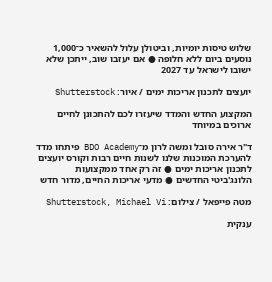שלוש טיסות יומיות, וביטולן עלול להשאיר כ־1,000 נוסעים ביום ללא חלופה ● אם יעזבו שוב, ייתכן שלא ישובו לישראל עד 2027

יועצים לתכנון אריכות ימים / איור: Shutterstock

המקצוע החדש והמדד שיעזרו לכם להתכונן לחיים ארוכים במיוחד

ד"ר אירה סובל ומשה לרון מ־BDO Academy פיתחו מדד להערכת המוכנות שלנו לשנות חיים רבות וקורס יועצים לתכנון אריכות ימים ● זה רק אחד ממקצועות הלונג'ביטי החדשים ● מדעי אריכות החיים, מדור חדש

מטה פייפאל / צילום: Shutterstock, Michael Vi

ענקית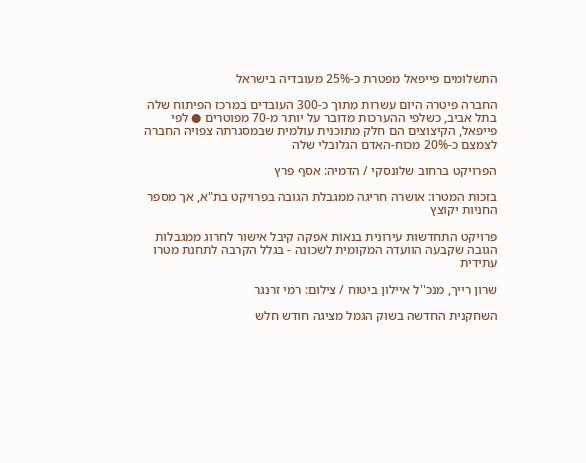התשלומים פייפאל מפטרת כ-25% מעובדיה בישראל

החברה פיטרה היום עשרות מתוך כ-300 העובדים במרכז הפיתוח שלה בתל אביב, כשלפי ההערכות מדובר על יותר מ-70 מפוטרים ● לפי פייפאל, הקיצוצים הם חלק מתוכנית עולמית שבמסגרתה צפויה החברה לצמצם כ-20% מכוח-האדם הגלובלי שלה

הפרויקט ברחוב שלונסקי / הדמיה: אסף פרץ

בזכות המטרו: אושרה חריגה ממגבלת הגובה בפרויקט בת"א, אך מספר החניות יקוצץ

פרויקט התחדשות עירונית בנאות אפקה קיבל אישור לחרוג ממגבלות הגובה שקבעה הוועדה המקומית לשכונה - בגלל הקרבה לתחנת מטרו עתידית

שרון רייך, מנכ''ל איילון ביטוח / צילום: רמי זרנגר

השחקנית החדשה בשוק הגמל מציגה חודש חלש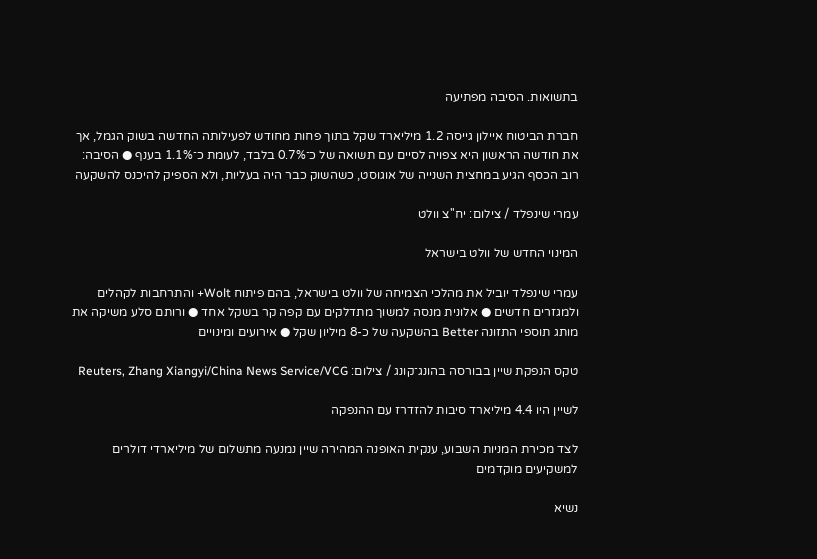בתשואות. הסיבה מפתיעה

חברת הביטוח איילון גייסה 1.2 מיליארד שקל בתוך פחות מחודש לפעילותה החדשה בשוק הגמל, אך את חודשה הראשון היא צפויה לסיים עם תשואה של כ־0.7% בלבד, לעומת כ־1.1% בענף ● הסיבה: רוב הכסף הגיע במחצית השנייה של אוגוסט, כשהשוק כבר היה בעליות, ולא הספיק להיכנס להשקעה

עמרי שינפלד / צילום: יח''צ וולט

המינוי החדש של וולט בישראל

עמרי שינפלד יוביל את מהלכי הצמיחה של וולט בישראל, בהם פיתוח Wolt+ והתרחבות לקהלים ולמגזרים חדשים ● אלונית מנסה למשוך מתדלקים עם קפה קר בשקל אחד ● ורותם סלע משיקה את מותג תוספי התזונה Better בהשקעה של כ-8 מיליון שקל ● אירועים ומינויים

טקס הנפקת שיין בבורסה בהונג־קונג / צילום: Reuters, Zhang Xiangyi/China News Service/VCG

לשיין היו 4.4 מיליארד סיבות להזדרז עם ההנפקה

לצד מכירת המניות השבוע, ענקית האופנה המהירה שיין נמנעה מתשלום של מיליארדי דולרים למשקיעים מוקדמים

נשיא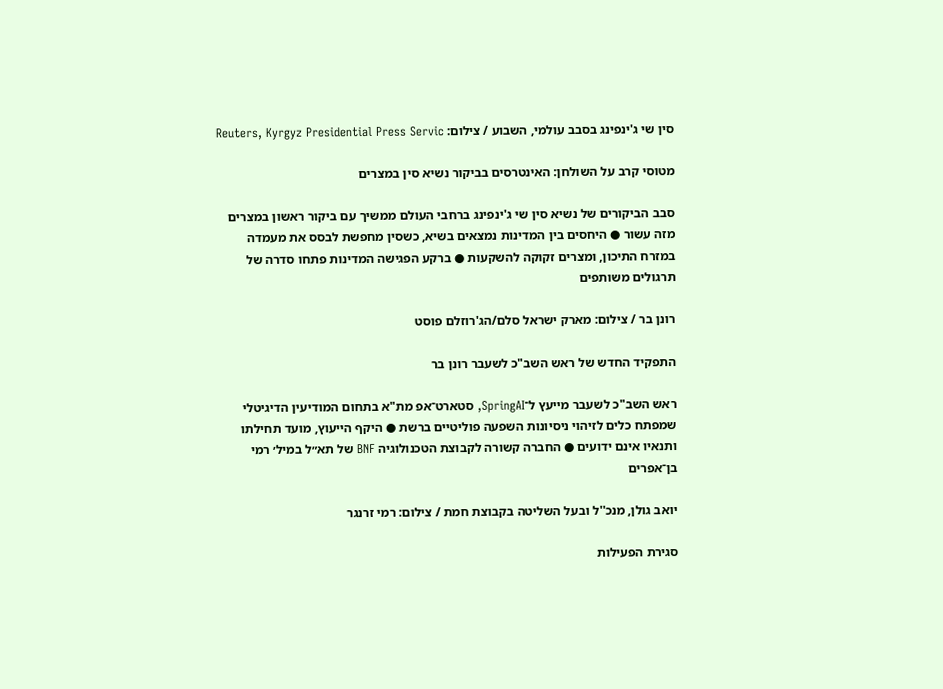סין שי ג'ינפינג בסבב עולמי, השבוע / צילום: Reuters, Kyrgyz Presidential Press Servic

מטוסי קרב על השולחן: האינטרסים בביקור נשיא סין במצרים

סבב הביקורים של נשיא סין שי ג'ינפינג ברחבי העולם ממשיך עם ביקור ראשון במצרים מזה עשור ● היחסים בין המדינות נמצאים בשיא, כשסין מחפשת לבסס את מעמדה במזרח התיכון, ומצרים זקוקה להשקעות ● ברקע הפגישה המדינות פתחו סדרה של תרגולים משותפים

רונן בר / צילום: מארק ישראל סלם/הג'רוזלם פוסט

התפקיד החדש של ראש השב"כ לשעבר רונן בר

ראש השב"כ לשעבר מייעץ ל־SpringAI, סטארט־אפ מת"א בתחום המודיעין הדיגיטלי שמפתח כלים לזיהוי ניסיונות השפעה פוליטיים ברשת ● היקף הייעוץ, מועד תחילתו ותנאיו אינם ידועים ● החברה קשורה לקבוצת הטכנולוגיה BNF של תא״ל במיל׳ רמי בן־אפרים

יואב גולן, מנכ''ל ובעל השליטה בקבוצת חמת / צילום: רמי זרנגר

סגירת הפעילות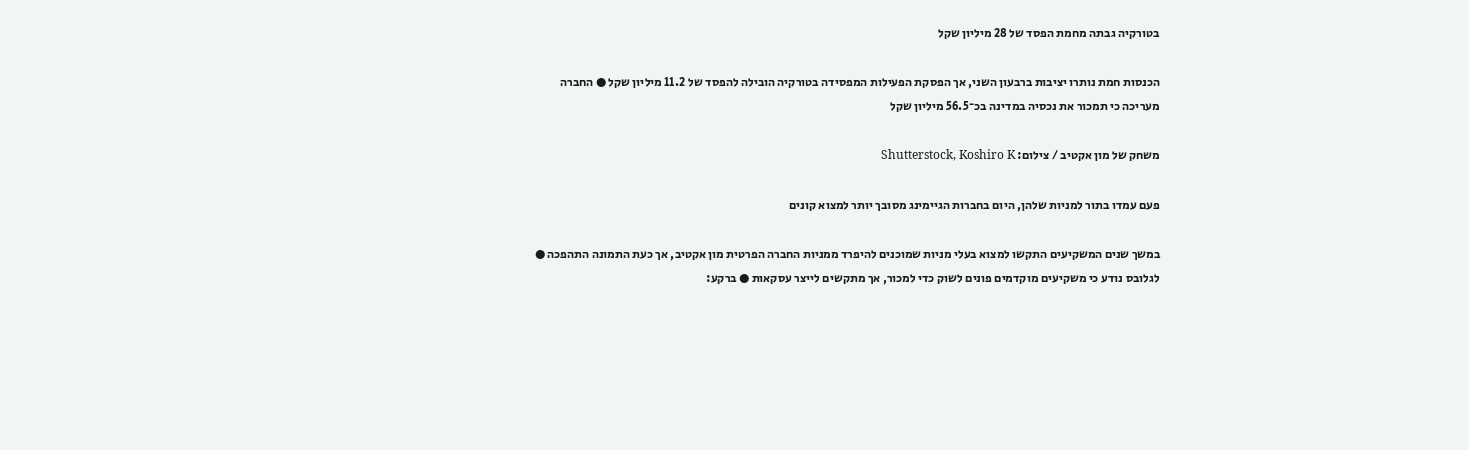בטורקיה גבתה מחמת הפסד של 28 מיליון שקל

הכנסות חמת נותרו יציבות ברבעון השני, אך הפסקת הפעילות המפסידה בטורקיה הובילה להפסד של 11.2 מיליון שקל ● החברה מעריכה כי תמכור את נכסיה במדינה בכ־56.5 מיליון שקל

משחק של מון אקטיב / צילום: Shutterstock, Koshiro K

פעם עמדו בתור למניות שלהן, היום בחברות הגיימינג מסובך יותר למצוא קונים

במשך שנים המשקיעים התקשו למצוא בעלי מניות שמוכנים להיפרד ממניות החברה הפרטית מון אקטיב, אך כעת התמונה התהפכה ● לגלובס נודע כי משקיעים מוקדמים פונים לשוק כדי למכור, אך מתקשים לייצר עסקאות ● ברקע: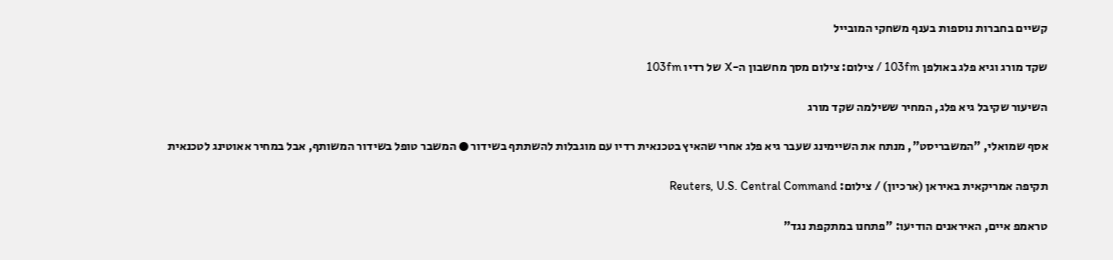קשיים בחברות נוספות בענף משחקי המובייל

שקד מורג וגיא פלג באולפן 103fm / צילום: צילום מסך מחשבון ה-X של רדיו 103fm

השיעור שקיבל גיא פלג, המחיר ששילמה שקד מורג

אסף שמואלי, "המשבריסט", מנתח את השיימינג שעבר גיא פלג אחרי שהאיץ בטכנאית רדיו עם מוגבלות להשתתף בשידור ● המשבר טופל בשידור המשותף, אבל במחיר אאוטינג לטכנאית

תקיפה אמריקאית באיראן (ארכיון) / צילום: Reuters, U.S. Central Command

טראמפ איים, האיראנים הודיעו: "פתחנו במתקפת נגד"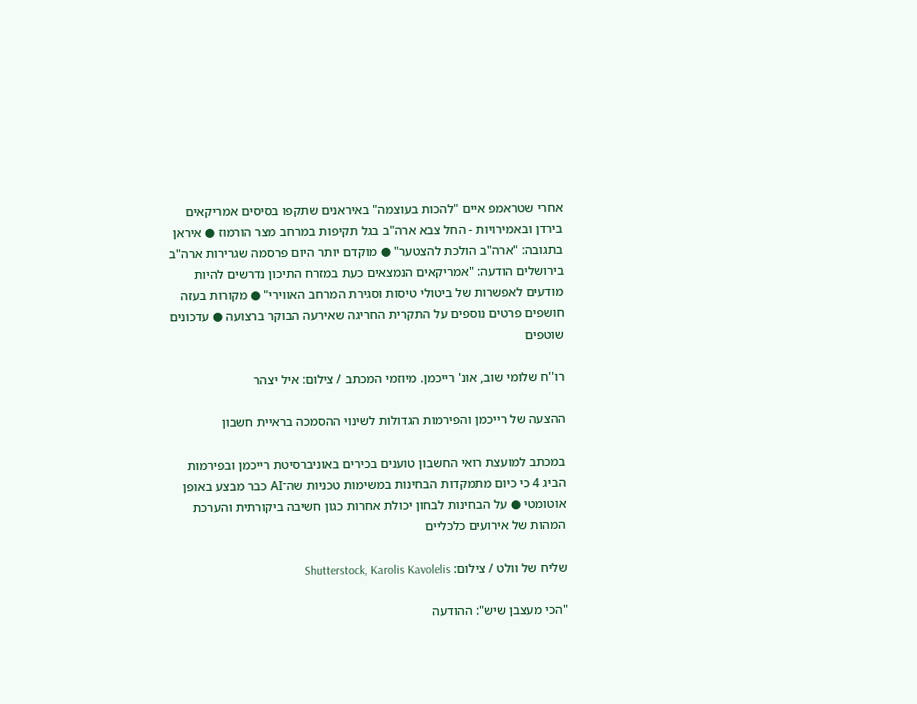אחרי שטראמפ איים "להכות בעוצמה" באיראנים שתקפו בסיסים אמריקאים בירדן ובאמירויות - החל צבא ארה"ב בגל תקיפות במרחב מצר הורמוז ● איראן בתגובה: "ארה"ב הולכת להצטער" ● מוקדם יותר היום פרסמה שגרירות ארה"ב בירושלים הודעה: "אמריקאים הנמצאים כעת במזרח התיכון נדרשים להיות מודעים לאפשרות של ביטולי טיסות וסגירת המרחב האווירי" ● מקורות בעזה חושפים פרטים נוספים על התקרית החריגה שאירעה הבוקר ברצועה ● עדכונים שוטפים

רו''ח שלומי שוב, אונ' רייכמן. מיוזמי המכתב / צילום: איל יצהר

ההצעה של רייכמן והפירמות הגדולות לשינוי ההסמכה בראיית חשבון

במכתב למועצת רואי החשבון טוענים בכירים באוניברסיטת רייכמן ובפירמות הביג 4 כי כיום מתמקדות הבחינות במשימות טכניות שה־AI כבר מבצע באופן אוטומטי ● על הבחינות לבחון יכולת אחרות כגון חשיבה ביקורתית והערכת המהות של אירועים כלכליים

שליח של וולט / צילום: Shutterstock, Karolis Kavolelis

"הכי מעצבן שיש": ההודעה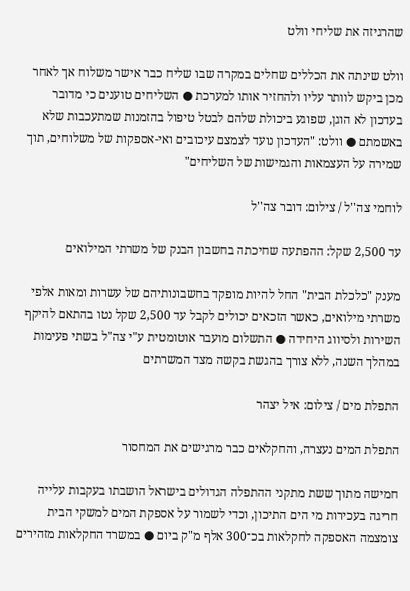שהרגיזה את שליחי וולט

וולט שינתה את הכללים שחלים במקרה שבו שליח כבר אישר משלוח אך לאחר מכן ביקש לוותר עליו ולהחזיר אותו למערכת ● השליחים טוענים כי מדובר בעדכון לא הוגן, שפוגע ביכולת שלהם לבטל טיפול בהזמנות שמתעכבות שלא באשמתם ● וולט: "העדכון נועד לצמצם עיכובים ואי-אספקות של משלוחים, תוך שמירה על העצמאות והגמישות של השליחים"

לוחמי צה''ל / צילום: דובר צה''ל

עד 2,500 שקל: ההפתעה שחיכתה בחשבון הבנק של משרתי המילואים

מענק "כלכלת הבית" החל להיות מופקד בחשבונותיהם של עשרות ומאות אלפי משרתי מילואים, כאשר הזכאים יכולים לקבל עד 2,500 שקל נטו בהתאם להיקף השירות ולסיווג היחידה ● התשלום מועבר אוטומטית ע"י צה"ל בשתי פעימות במהלך השנה, ללא צורך בהגשת בקשה מצד המשרתים

התפלת מים / צילום: איל יצהר

התפלת המים נעצרה, והחקלאים כבר מרגישים את המחסור

חמישה מתוך ששת מתקני ההתפלה הגדולים בישראל הושבתו בעקבות עלייה חריגה בעכירות מי הים התיכון, וכדי לשמור על אספקת המים למשקי הבית צומצמה האספקה לחקלאות בכ־300 אלף מ"ק ביום ● במשרד החקלאות מזהירים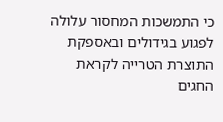כי התמשכות המחסור עלולה לפגוע בגידולים ובאספקת התוצרת הטרייה לקראת החגים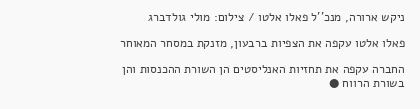ניקש ארורה, מנכ''ל פאלו אלטו / צילום: מולי גולדברג

פאלו אלטו עקפה את הצפיות ברבעון, מזנקת במסחר המאוחר

החברה עקפה את תחזיות האנליסטים הן השורת ההכנסות והן בשורת הרווח ●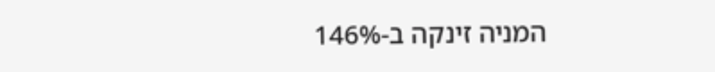המניה זינקה ב-146%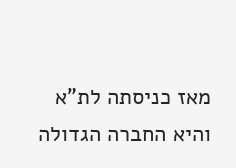מאז כניסתה לת"א והיא החברה הגדולה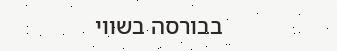בבורסה בשווי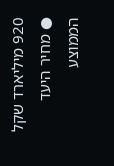920 מיליארד שקל ● מחיר היעד הממוצע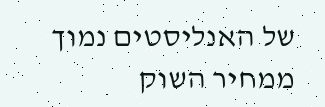של האנליסטים נמוך ממחיר השוק